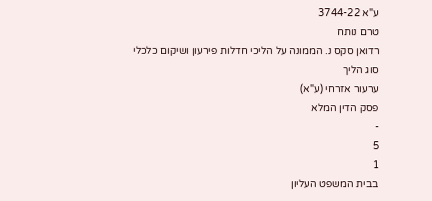ע"א 3744-22
טרם נותח
רדואן סקס נ. הממונה על הליכי חדלות פירעון ושיקום כלכלי
סוג הליך
ערעור אזרחי (ע"א)
פסק הדין המלא
-
5
1
בבית המשפט העליון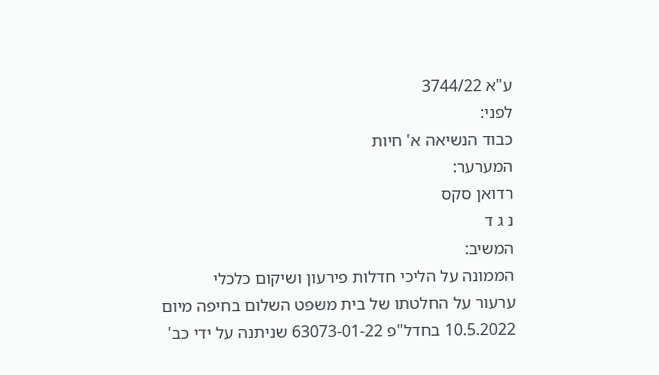ע"א 3744/22
לפני:
כבוד הנשיאה א' חיות
המערער:
רדואן סקס
נ ג ד
המשיב:
הממונה על הליכי חדלות פירעון ושיקום כלכלי
ערעור על החלטתו של בית משפט השלום בחיפה מיום 10.5.2022 בחדל"פ 63073-01-22 שניתנה על ידי כב'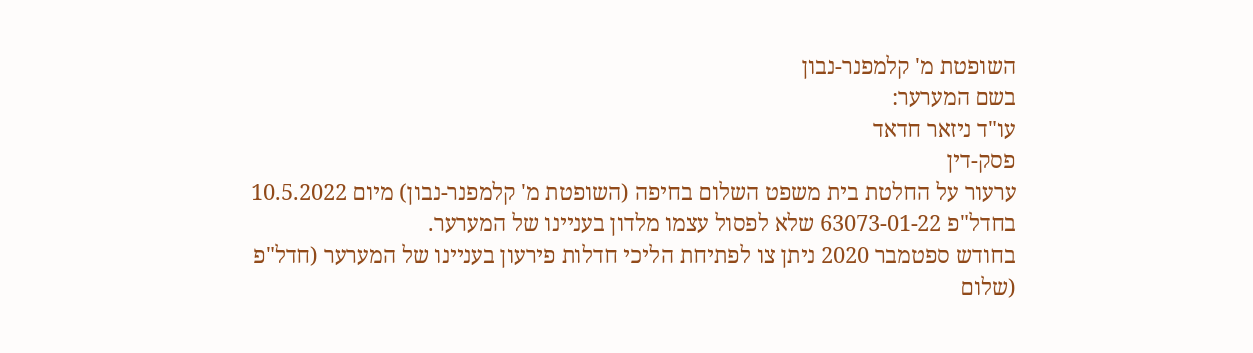השופטת מ' קלמפנר-נבון
בשם המערער:
עו"ד ניזאר חדאד
פסק-דין
ערעור על החלטת בית משפט השלום בחיפה (השופטת מ' קלמפנר-נבון) מיום 10.5.2022 בחדל"פ 63073-01-22 שלא לפסול עצמו מלדון בעניינו של המערער.
בחודש ספטמבר 2020 ניתן צו לפתיחת הליכי חדלות פירעון בעניינו של המערער (חדל"פ (שלום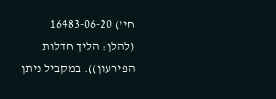חי') 16483-06-20 (להלן: הליך חדלות הפירעון)). במקביל ניתן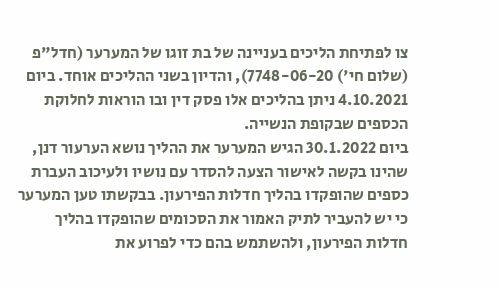צו לפתיחת הליכים בעניינה של בת זוגו של המערער (חדל"פ (שלום חי') 7748-06-20), והדיון בשני ההליכים אוחד. ביום 4.10.2021 ניתן בהליכים אלו פסק דין ובו הוראות לחלוקת הכספים שבקופת הנשייה.
ביום 30.1.2022 הגיש המערער את ההליך נושא הערעור דנן, שהינו בקשה לאישור הצעה להסדר עם נושיו ולעיכוב העברת כספים שהופקדו בהליך חדלות הפירעון. בבקשתו טען המערער כי יש להעביר לתיק האמור את הסכומים שהופקדו בהליך חדלות הפירעון, ולהשתמש בהם כדי לפרוע את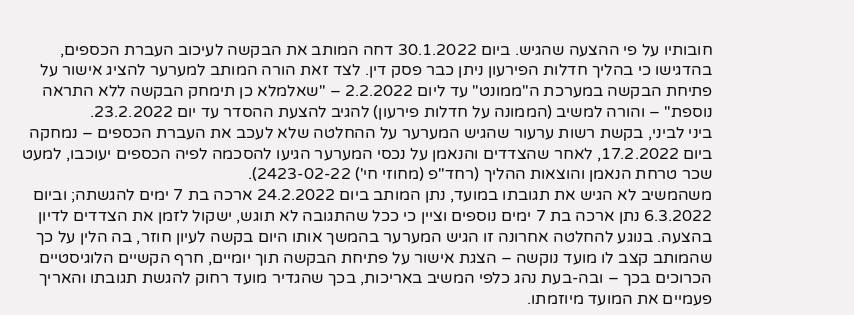חובותיו על פי ההצעה שהגיש. ביום 30.1.2022 דחה המותב את הבקשה לעיכוב העברת הכספים, בהדגישו כי בהליך חדלות הפירעון ניתן כבר פסק דין. לצד זאת הורה המותב למערער להציג אישור על פתיחת הבקשה במערכת ה"ממונט" עד ליום 2.2.2022 – "שאלמלא כן תימחק הבקשה ללא התראה נוספת" – והורה למשיב (הממונה על חדלות פירעון) להגיב להצעת ההסדר עד יום 23.2.2022.
ביני לביני, בקשת רשות ערעור שהגיש המערער על ההחלטה שלא לעכב את העברת הכספים – נמחקה ביום 17.2.2022, לאחר שהצדדים והנאמן על נכסי המערער הגיעו להסכמה לפיה הכספים יעוכבו, למעט שכר טרחת הנאמן והוצאות ההליך (רחד"פ (מחוזי חי') 2423-02-22).
משהמשיב לא הגיש את תגובתו במועד, נתן המותב ביום 24.2.2022 ארכה בת 7 ימים להגשתה; וביום 6.3.2022 נתן ארכה בת 7 ימים נוספים וציין כי ככל שהתגובה לא תוגש, ישקול לזמן את הצדדים לדיון בהצעה. בנוגע להחלטה אחרונה זו הגיש המערער בהמשך אותו היום בקשה לעיון חוזר, בה הלין על כך שהמותב קצב לו מועד נוקשה – הצגת אישור על פתיחת הבקשה תוך יומיים, חרף הקשיים הלוגיסטיים הכרוכים בכך – ובה-בעת נהג כלפי המשיב באריכות, בכך שהגדיר מועד רחוק להגשת תגובתו והאריך פעמיים את המועד מיוזמתו.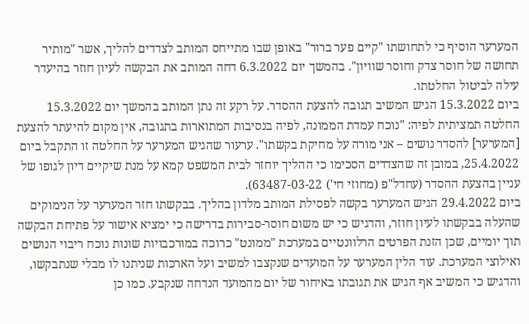המערער הוסיף כי לתחושתו "קיים פער ברור" באופן שבו מתייחס המותב לצדדים להליך, אשר "מותיר תחושה של חוסר צדק וחוסר שוויון". בהמשך יום 6.3.2022 דחה המותב את הבקשה לעיון חוזר בהיעדר עילה לביטול החלטתו.
ביום 15.3.2022 הגיש המשיב תגובה להצעת ההסדר. על רקע זה נתן המותב בהמשך יום 15.3.2022 החלטה תמציתית לפיה: "נוכח עמדת הממונה, לפיה בנסיבות המתוארות בתגובה, אין מקום להיעתר להצעת [המערער] להסדר נושים – אני מורה על מחיקת בקשתו". ערעור שהגיש המערער על החלטה זו התקבל ביום 25.4.2022, במובן זה שהצדדים הסכימו כי ההליך יוחזר לבית המשפט קמא על מנת שיקיים דיון לגופו של עניין בהצעת ההסדר (עחדל"פ (מחוזי חי') 63487-03-22).
ביום 29.4.2022 הגיש המערער בקשה לפסילת המותב מלדון בהליך. בבקשתו חזר המערער על הנימוקים שהעלה בבקשתו לעיון חוזר, והדגיש כי יש משום חוסר-סבירות בדרישה כי ימציא אישור על פתיחת הבקשה תוך יומיים, שכן הזנת הפרטים הרלוונטיים במערכת "ממונט" כרוכה במורכבויות שונות נוכח ריבוי הנושים ואילוצי המערכת. עוד הלין המערער על המועדים שנקצבו למשיב ועל הארכּות שניתנו לו מבלי שנתבקשו, והדגיש כי המשיב אף הגיש את תגובתו באיחור של יום מהמועד הנדחה שנקבע. כמו כן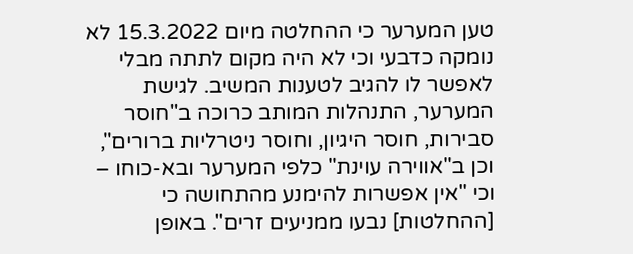טען המערער כי ההחלטה מיום 15.3.2022 לא נומקה כדבעי וכי לא היה מקום לתתה מבלי לאפשר לו להגיב לטענות המשיב. לגישת המערער, התנהלות המותב כרוכה ב"חוסר סבירות, חוסר היגיון, וחוסר ניטרליות ברורים", וכן ב"אווירה עוינת" כלפי המערער ובא-כוחו – וכי "אין אפשרות להימנע מהתחושה כי [ההחלטות] נבעו ממניעים זרים". באופן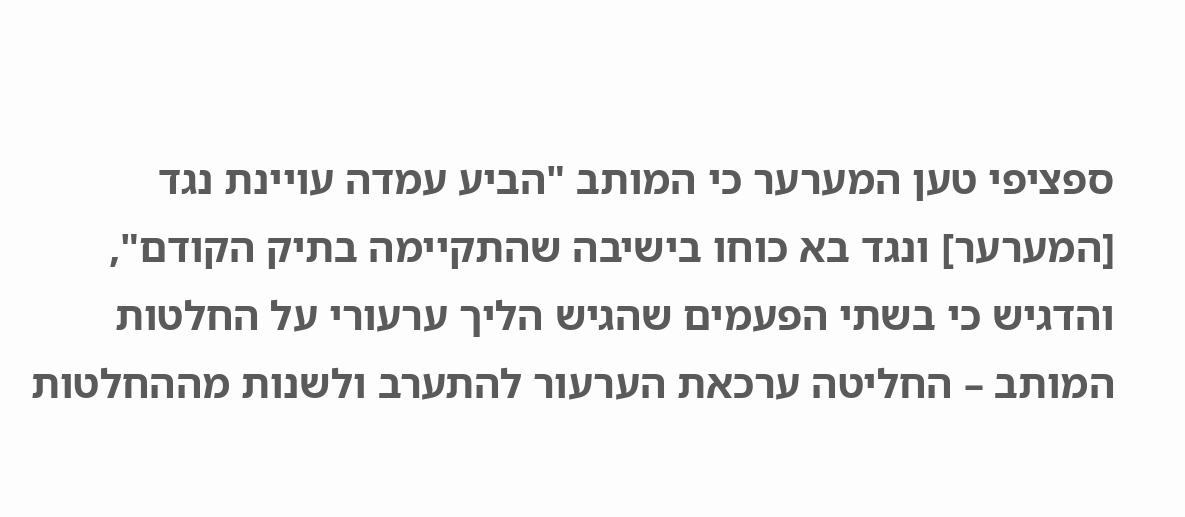ספציפי טען המערער כי המותב "הביע עמדה עויינת נגד [המערער] ונגד בא כוחו בישיבה שהתקיימה בתיק הקודם", והדגיש כי בשתי הפעמים שהגיש הליך ערעורי על החלטות המותב – החליטה ערכאת הערעור להתערב ולשנות מההחלטות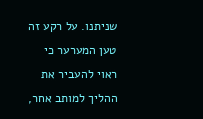שניתנו. על רקע זה טען המערער כי ראוי להעביר את ההליך למותב אחר,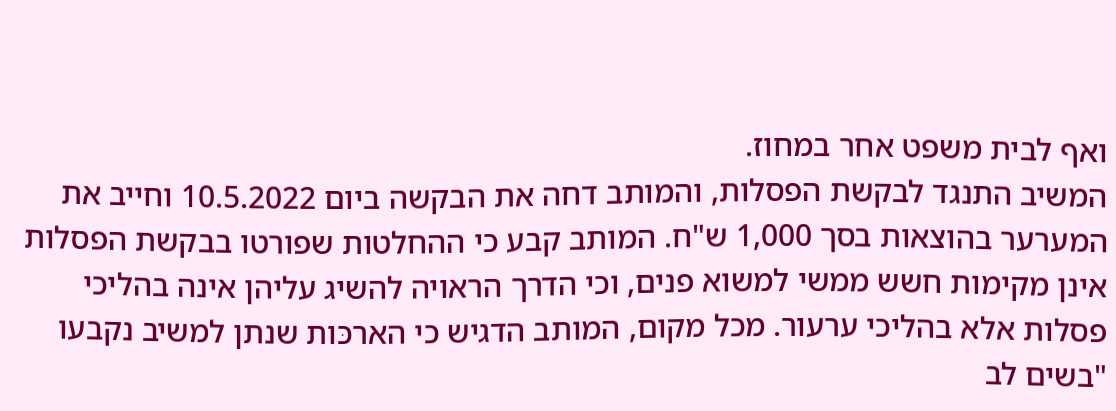ואף לבית משפט אחר במחוז.
המשיב התנגד לבקשת הפסלות, והמותב דחה את הבקשה ביום 10.5.2022 וחייב את המערער בהוצאות בסך 1,000 ש"ח. המותב קבע כי ההחלטות שפורטו בבקשת הפסלות אינן מקימות חשש ממשי למשוא פנים, וכי הדרך הראויה להשיג עליהן אינה בהליכי פסלות אלא בהליכי ערעור. מכל מקום, המותב הדגיש כי הארכּות שנתן למשיב נקבעו "בשים לב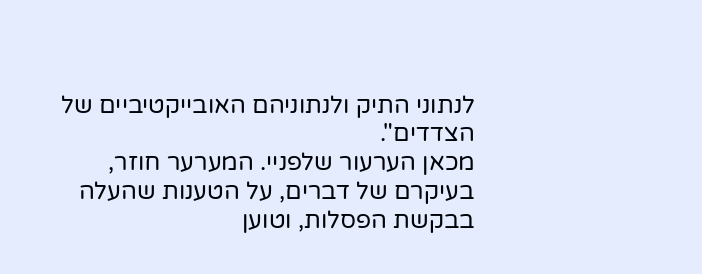לנתוני התיק ולנתוניהם האובייקטיביים של הצדדים".
מכאן הערעור שלפניי. המערער חוזר, בעיקרם של דברים, על הטענות שהעלה בבקשת הפסלות, וטוען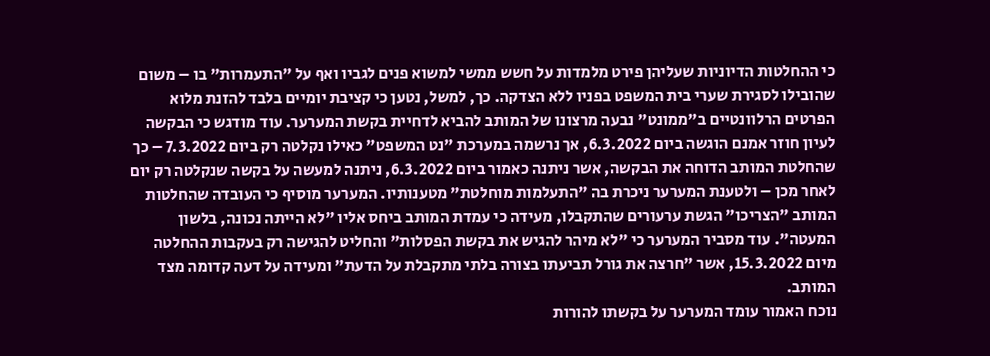כי ההחלטות הדיוניות שעליהן פירט מלמדות על חשש ממשי למשוא פנים לגביו ואף על "התעמרות" בו – משום שהובילו לסגירת שערי בית המשפט בפניו ללא הצדקה. כך, למשל, נטען כי קציבת יומיים בלבד להזנת מלוא הפרטים הרלוונטיים ב"ממונט" נבעה מרצונו של המותב להביא לדחיית בקשת המערער. עוד מודגש כי הבקשה לעיון חוזר אמנם הוגשה ביום 6.3.2022, אך נרשמה במערכת "נט המשפט" כאילו נקלטה רק ביום 7.3.2022 – כך שהחלטת המותב הדוחה את הבקשה, אשר ניתנה כאמור ביום 6.3.2022, ניתנה למעשה על בקשה שנקלטה רק יום לאחר מכן – ולטענת המערער ניכרת בה "התעלמות מוחלטת" מטענותיו. המערער מוסיף כי העובדה שהחלטות המותב "הצריכו" הגשת ערעורים שהתקבלו, מעידה כי עמדת המותב ביחס אליו "לא הייתה נכונה, בלשון המעטה". עוד מסביר המערער כי "לא מיהר להגיש את בקשת הפסלות" והחליט להגישה רק בעקבות ההחלטה מיום 15.3.2022, אשר "חרצה את גורל תביעתו בצורה בלתי מתקבלת על הדעת" ומעידה על דעה קדומה מצד המותב.
נוכח האמור עומד המערער על בקשתו להורות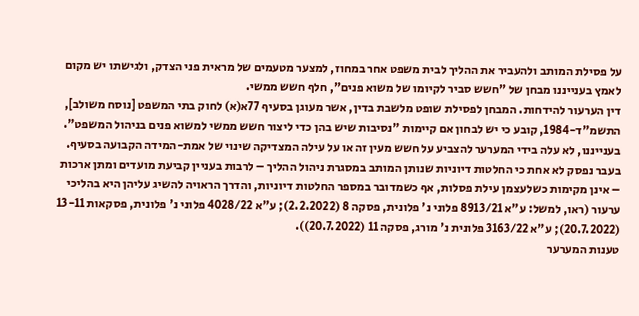על פסילת המותב ולהעביר את ההליך לבית משפט אחר במחוז, למצער מטעמים של מראית פני הצדק, ולגישתו יש מקום לאמץ בענייננו מבחן של "חשש סביר לקיומו של משוא פנים", חלף חשש ממשי.
דין הערעור להידחות. המבחן לפסילת שופט מלשבת בדין, אשר מעוגן בסעיף 77א(א) לחוק בתי המשפט [נוסח משולב], התשמ"ד-1984, קובע כי יש לבחון אם קיימות "נסיבות שיש בהן כדי ליצור חשש ממשי למשוא פנים בניהול המשפט". בענייננו, לא עלה בידי המערער להצביע על חשש מעין זה או על עילה המצדיקה שינוי של אמת-המידה הקבועה בסעיף.
בעבר נפסק לא אחת כי החלטות דיוניות שנותן המותב במסגרת ניהול ההליך – לרבות בעניין קביעת מועדים ומתן ארכות – אינן מקימות כשלעצמן עילת פסלות, אף כשמדובר במספר החלטות דיוניות, והדרך הראויה להשיג עליהן היא בהליכי ערעור (ראו, למשל: ע"א 8913/21 פלוני נ' פלונית, פסקה 8 (2.2.2022); ע"א 4028/22 פלוני נ' פלונית, פסקאות 13-11 (20.7.2022); ע"א 3163/22 פלונית נ' מורג, פסקה 11 (20.7.2022)).
טענות המערער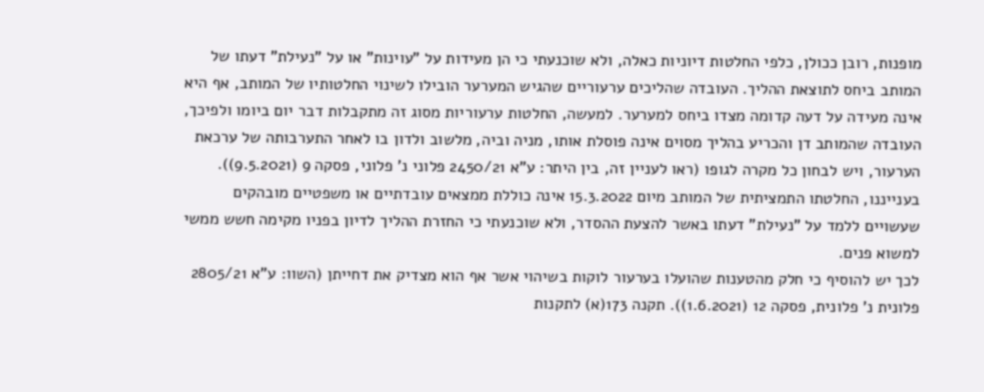מופנות, רובן ככולן, כלפי החלטות דיוניות כאלה, ולא שוכנעתי כי הן מעידות על "עוינות" או על "נעילת" דעתו של המותב ביחס לתוצאת ההליך. העובדה שהליכים ערעוריים שהגיש המערער הובילו לשינוי החלטותיו של המותב, אף היא אינה מעידה על דעה קדומה מצדו ביחס למערער. למעשה, החלטות ערעוריות מסוג זה מתקבלות דבר יום ביומו ולפיכך, העובדה שהמותב דן והכריע בהליך מסוים אינה פוסלת אותו, מניה וביה, מלשוב ולדון בו לאחר התערבותה של ערכאת הערעור, ויש לבחון כל מקרה לגופו (ראו לעניין זה, בין היתר: ע"א 2450/21 פלוני נ' פלוני, פסקה 9 (9.5.2021)). בענייננו, החלטתו התמציתית של המותב מיום 15.3.2022 אינה כוללת ממצאים עובדתיים או משפטיים מובהקים שעשויים ללמד על "נעילת" דעתו באשר להצעת ההסדר, ולא שוכנעתי כי החזרת ההליך לדיון בפניו מקימה חשש ממשי למשוא פנים.
לכך יש להוסיף כי חלק מהטענות שהועלו בערעור לוקות בשיהוי אשר אף הוא מצדיק את דחייתן (השוו: ע"א 2805/21 פלונית נ' פלונית, פסקה 12 (1.6.2021)). תקנה 173(א) לתקנות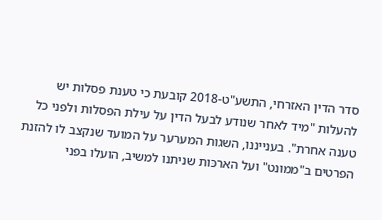סדר הדין האזרחי, התשע"ט-2018 קובעת כי טענת פסלות יש להעלות "מיד לאחר שנודע לבעל הדין על עילת הפסלות ולפני כל טענה אחרת". בענייננו, השגות המערער על המועד שנקצב לו להזנת הפרטים ב"ממונט" ועל הארכּות שניתנו למשיב, הועלו בפני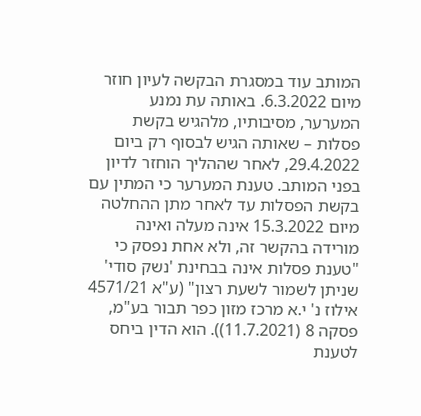המותב עוד במסגרת הבקשה לעיון חוזר מיום 6.3.2022. באותה עת נמנע המערער, מסיבותיו, מלהגיש בקשת פסלות – שאותה הגיש לבסוף רק ביום 29.4.2022, לאחר שההליך הוחזר לדיון בפני המותב. טענת המערער כי המתין עם בקשת הפסלות עד לאחר מתן ההחלטה מיום 15.3.2022 אינה מעלה ואינה מורידה בהקשר זה, ולא אחת נפסק כי "טענת פסלות אינה בבחינת 'נשק סודי' שניתן לשמור לשעת רצון" (ע"א 4571/21 אילוז נ' י.א מרכז מזון כפר תבור בע"מ, פסקה 8 (11.7.2021)). הוא הדין ביחס לטענת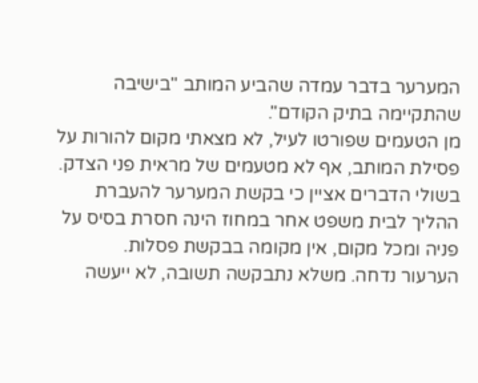המערער בדבר עמדה שהביע המותב "בישיבה שהתקיימה בתיק הקודם".
מן הטעמים שפורטו לעיל, לא מצאתי מקום להורות על פסילת המותב, אף לא מטעמים של מראית פני הצדק. בשולי הדברים אציין כי בקשת המערער להעברת ההליך לבית משפט אחר במחוז הינה חסרת בסיס על פניה ומכל מקום, אין מקומה בבקשת פסלות.
הערעור נדחה. משלא נתבקשה תשובה, לא ייעשה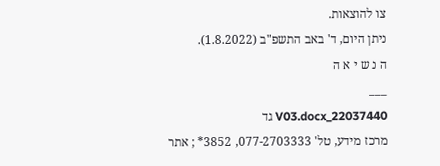צו להוצאות.
ניתן היום, ד' באב התשפ"ב (1.8.2022).
ה נ ש י א ה
___
22037440_V03.docx גד
מרכז מידע, טל' 077-2703333, 3852* ; אתר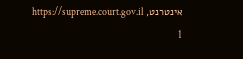אינטרנט, https://supreme.court.gov.il
1